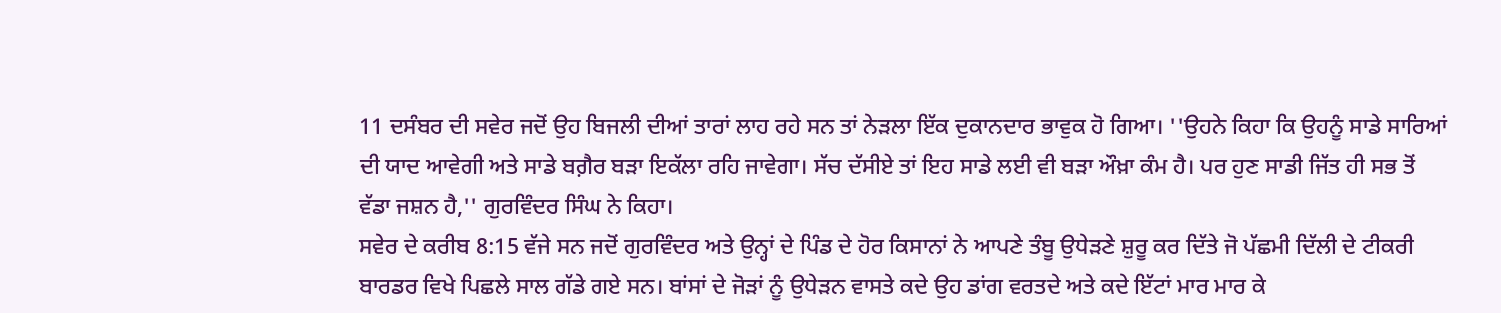11 ਦਸੰਬਰ ਦੀ ਸਵੇਰ ਜਦੋਂ ਉਹ ਬਿਜਲੀ ਦੀਆਂ ਤਾਰਾਂ ਲਾਹ ਰਹੇ ਸਨ ਤਾਂ ਨੇੜਲਾ ਇੱਕ ਦੁਕਾਨਦਾਰ ਭਾਵੁਕ ਹੋ ਗਿਆ। ''ਉਹਨੇ ਕਿਹਾ ਕਿ ਉਹਨੂੰ ਸਾਡੇ ਸਾਰਿਆਂ ਦੀ ਯਾਦ ਆਵੇਗੀ ਅਤੇ ਸਾਡੇ ਬਗ਼ੈਰ ਬੜਾ ਇਕੱਲਾ ਰਹਿ ਜਾਵੇਗਾ। ਸੱਚ ਦੱਸੀਏ ਤਾਂ ਇਹ ਸਾਡੇ ਲਈ ਵੀ ਬੜਾ ਔਖ਼ਾ ਕੰਮ ਹੈ। ਪਰ ਹੁਣ ਸਾਡੀ ਜਿੱਤ ਹੀ ਸਭ ਤੋਂ ਵੱਡਾ ਜਸ਼ਨ ਹੈ,'' ਗੁਰਵਿੰਦਰ ਸਿੰਘ ਨੇ ਕਿਹਾ।
ਸਵੇਰ ਦੇ ਕਰੀਬ 8:15 ਵੱਜੇ ਸਨ ਜਦੋਂ ਗੁਰਵਿੰਦਰ ਅਤੇ ਉਨ੍ਹਾਂ ਦੇ ਪਿੰਡ ਦੇ ਹੋਰ ਕਿਸਾਨਾਂ ਨੇ ਆਪਣੇ ਤੰਬੂ ਉਧੇੜਣੇ ਸ਼ੁਰੂ ਕਰ ਦਿੱਤੇ ਜੋ ਪੱਛਮੀ ਦਿੱਲੀ ਦੇ ਟੀਕਰੀ ਬਾਰਡਰ ਵਿਖੇ ਪਿਛਲੇ ਸਾਲ ਗੱਡੇ ਗਏ ਸਨ। ਬਾਂਸਾਂ ਦੇ ਜੋੜਾਂ ਨੂੰ ਉਧੇੜਨ ਵਾਸਤੇ ਕਦੇ ਉਹ ਡਾਂਗ ਵਰਤਦੇ ਅਤੇ ਕਦੇ ਇੱਟਾਂ ਮਾਰ ਮਾਰ ਕੇ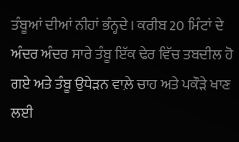ਤੰਬੂਆਂ ਦੀਆਂ ਨੀਹਾਂ ਭੰਨ੍ਹਦੇ। ਕਰੀਬ 20 ਮਿੰਟਾਂ ਦੇ ਅੰਦਰ ਅੰਦਰ ਸਾਰੇ ਤੰਬੂ ਇੱਕ ਢੇਰ ਵਿੱਚ ਤਬਦੀਲ ਹੋ ਗਏ ਅਤੇ ਤੰਬੂ ਉਧੇੜਨ ਵਾਲ਼ੇ ਚਾਹ ਅਤੇ ਪਕੌੜੇ ਖਾਣ ਲਈ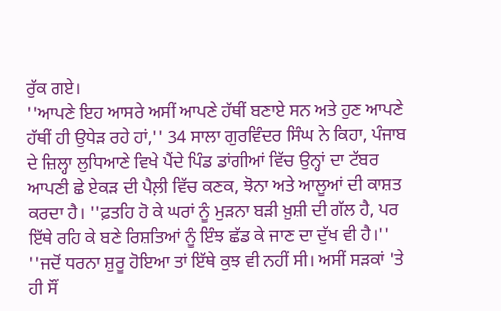ਰੁੱਕ ਗਏ।
''ਆਪਣੇ ਇਹ ਆਸਰੇ ਅਸੀਂ ਆਪਣੇ ਹੱਥੀਂ ਬਣਾਏ ਸਨ ਅਤੇ ਹੁਣ ਆਪਣੇ ਹੱਥੀਂ ਹੀ ਉਧੇੜ ਰਹੇ ਹਾਂ,'' 34 ਸਾਲਾ ਗੁਰਵਿੰਦਰ ਸਿੰਘ ਨੇ ਕਿਹਾ, ਪੰਜਾਬ ਦੇ ਜ਼ਿਲ੍ਹਾ ਲੁਧਿਆਣੇ ਵਿਖੇ ਪੈਂਦੇ ਪਿੰਡ ਡਾਂਗੀਆਂ ਵਿੱਚ ਉਨ੍ਹਾਂ ਦਾ ਟੱਬਰ ਆਪਣੀ ਛੇ ਏਕੜ ਦੀ ਪੈਲ਼ੀ ਵਿੱਚ ਕਣਕ, ਝੋਨਾ ਅਤੇ ਆਲੂਆਂ ਦੀ ਕਾਸ਼ਤ ਕਰਦਾ ਹੈ। ''ਫ਼ਤਹਿ ਹੋ ਕੇ ਘਰਾਂ ਨੂੰ ਮੁੜਨਾ ਬੜੀ ਖ਼ੁਸ਼ੀ ਦੀ ਗੱਲ ਹੈ, ਪਰ ਇੱਥੇ ਰਹਿ ਕੇ ਬਣੇ ਰਿਸ਼ਤਿਆਂ ਨੂੰ ਇੰਝ ਛੱਡ ਕੇ ਜਾਣ ਦਾ ਦੁੱਖ ਵੀ ਹੈ।''
''ਜਦੋਂ ਧਰਨਾ ਸ਼ੁਰੂ ਹੋਇਆ ਤਾਂ ਇੱਥੇ ਕੁਝ ਵੀ ਨਹੀਂ ਸੀ। ਅਸੀਂ ਸੜਕਾਂ 'ਤੇ ਹੀ ਸੌਂ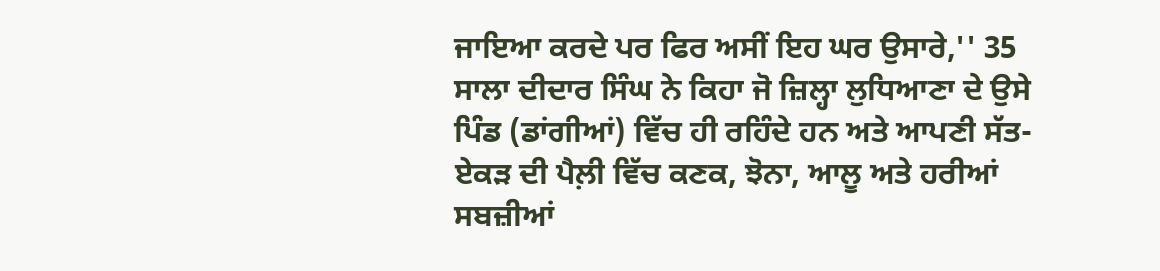ਜਾਇਆ ਕਰਦੇ ਪਰ ਫਿਰ ਅਸੀਂ ਇਹ ਘਰ ਉਸਾਰੇ,'' 35 ਸਾਲਾ ਦੀਦਾਰ ਸਿੰਘ ਨੇ ਕਿਹਾ ਜੋ ਜ਼ਿਲ੍ਹਾ ਲੁਧਿਆਣਾ ਦੇ ਉਸੇ ਪਿੰਡ (ਡਾਂਗੀਆਂ) ਵਿੱਚ ਹੀ ਰਹਿੰਦੇ ਹਨ ਅਤੇ ਆਪਣੀ ਸੱਤ-ਏਕੜ ਦੀ ਪੈਲ਼ੀ ਵਿੱਚ ਕਣਕ, ਝੋਨਾ, ਆਲੂ ਅਤੇ ਹਰੀਆਂ ਸਬਜ਼ੀਆਂ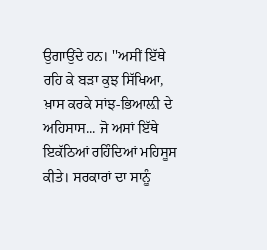ਉਗਾਉਂਦੇ ਹਨ। ''ਅਸੀਂ ਇੱਥੇ ਰਹਿ ਕੇ ਬੜਾ ਕੁਝ ਸਿੱਖਿਆ, ਖ਼ਾਸ ਕਰਕੇ ਸਾਂਝ-ਭਿਆਲ਼ੀ ਦੇ ਅਹਿਸਾਸ... ਜੋ ਅਸਾਂ ਇੱਥੇ ਇਕੱਠਿਆਂ ਰਹਿੰਦਿਆਂ ਮਹਿਸੂਸ ਕੀਤੇ। ਸਰਕਾਰਾਂ ਦਾ ਸਾਨੂੰ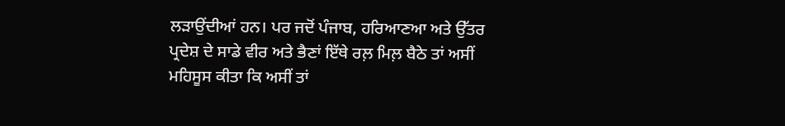ਲੜਾਉਂਦੀਆਂ ਹਨ। ਪਰ ਜਦੋਂ ਪੰਜਾਬ, ਹਰਿਆਣਆ ਅਤੇ ਉੱਤਰ ਪ੍ਰਦੇਸ਼ ਦੇ ਸਾਡੇ ਵੀਰ ਅਤੇ ਭੈਣਾਂ ਇੱਥੇ ਰਲ਼ ਮਿਲ਼ ਬੈਠੇ ਤਾਂ ਅਸੀਂ ਮਹਿਸੂਸ ਕੀਤਾ ਕਿ ਅਸੀਂ ਤਾਂ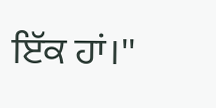ਇੱਕ ਹਾਂ।''